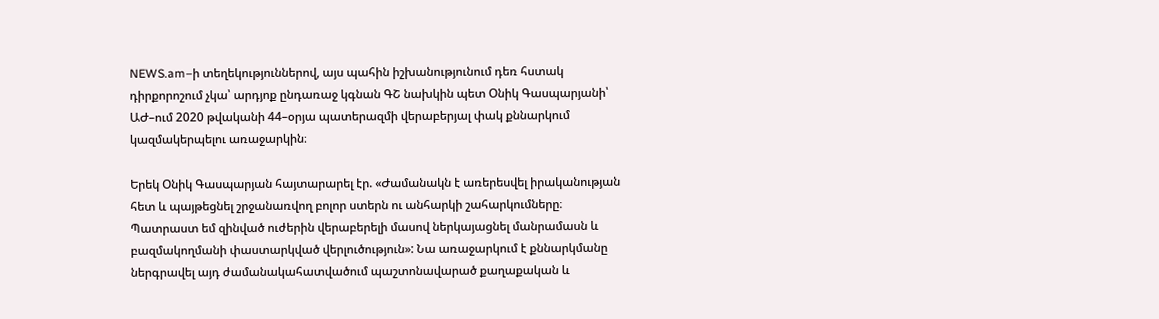NEWS.am–ի տեղեկություններով, այս պահին իշխանությունում դեռ հստակ դիրքորոշում չկա՝ արդյոք ընդառաջ կգնան ԳՇ նախկին պետ Օնիկ Գասպարյանի՝ ԱԺ–ում 2020 թվականի 44–օրյա պատերազմի վերաբերյալ փակ քննարկում կազմակերպելու առաջարկին։

Երեկ Օնիկ Գասպարյան հայտարարել էր. «Ժամանակն է առերեսվել իրականության հետ և պայթեցնել շրջանառվող բոլոր ստերն ու անհարկի շահարկումները։ Պատրաստ եմ զինված ուժերին վերաբերելի մասով ներկայացնել մանրամասն և բազմակողմանի փաստարկված վերլուծություն»: Նա առաջարկում է քննարկմանը ներգրավել այդ ժամանակահատվածում պաշտոնավարած քաղաքական և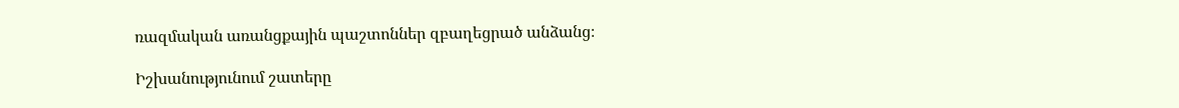ռազմական առանցքային պաշտոններ զբաղեցրած անձանց։

Իշխանությունում շատերը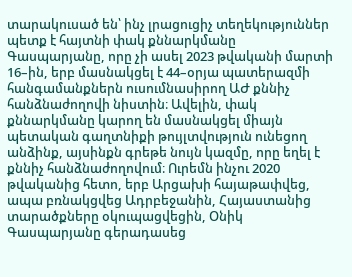տարակուսած են՝ ինչ լրացուցիչ տեղեկություններ պետք է հայտնի փակ քննարկմանը Գասպարյանը, որը չի ասել 2023 թվականի մարտի 16–ին, երբ մասնակցել է 44–օրյա պատերազմի հանգամանքներն ուսումնասիրող ԱԺ քննիչ հանձնաժողովի նիստին։ Ավելին, փակ քննարկմանը կարող են մասնակցել միայն պետական գաղտնիքի թույլտվություն ունեցող անձինք, այսինքն գրեթե նույն կազմը, որը եղել է քննիչ հանձնաժողովում։ Ուրեմն ինչու 2020 թվականից հետո, երբ Արցախի հայաթափվեց, ապա բռնակցվեց Ադրբեջանին, Հայաստանից տարածքները օկուպացվեցին, Օնիկ Գասպարյանը գերադասեց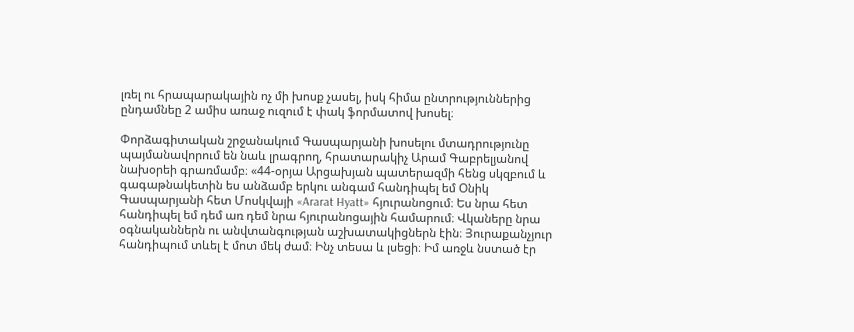լռել ու հրապարակային ոչ մի խոսք չասել, իսկ հիմա ընտրություններից ընդամնեը 2 ամիս առաջ ուզում է փակ ֆորմատով խոսել։

Փորձագիտական շրջանակում Գասպարյանի խոսելու մտադրությունը պայմանավորում են նաև լրագրող, հրատարակիչ Արամ Գաբրելյանով նախօրեի գրառմամբ։ «44-օրյա Արցախյան պատերազմի հենց սկզբում և գագաթնակետին ես անձամբ երկու անգամ հանդիպել եմ Օնիկ Գասպարյանի հետ Մոսկվայի «Ararat Hyatt» հյուրանոցում։ Ես նրա հետ հանդիպել եմ դեմ առ դեմ նրա հյուրանոցային համարում։ Վկաները նրա օգնականներն ու անվտանգության աշխատակիցներն էին։ Յուրաքանչյուր հանդիպում տևել է մոտ մեկ ժամ։ Ինչ տեսա և լսեցի։ Իմ առջև նստած էր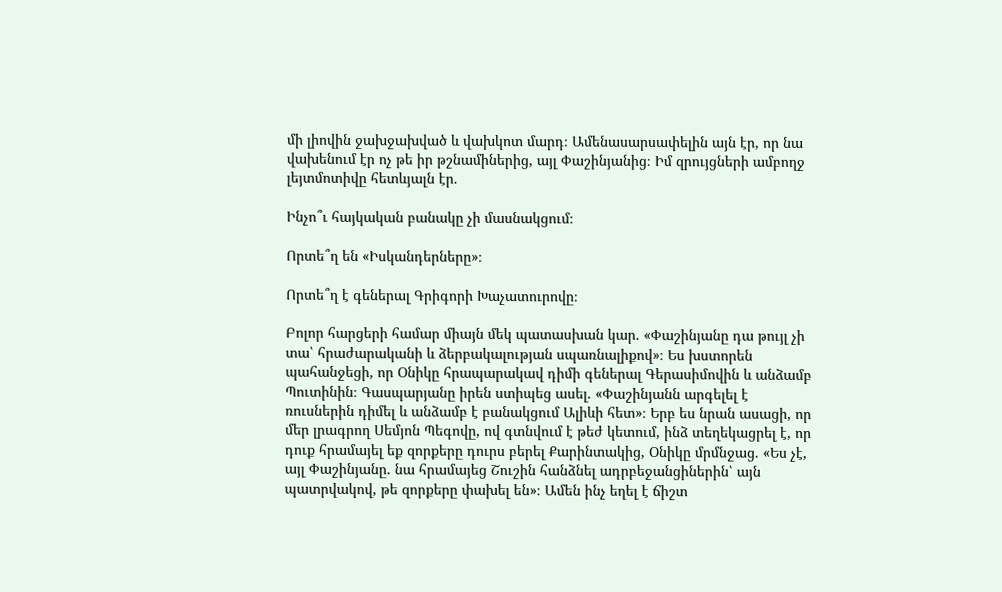մի լիովին ջախջախված և վախկոտ մարդ։ Ամենասարսափելին այն էր, որ նա վախենում էր ոչ թե իր թշնամիներից, այլ Փաշինյանից։ Իմ զրույցների ամբողջ լեյտմոտիվը հետևյալն էր.

Ինչո՞ւ հայկական բանակը չի մասնակցում։

Որտե՞ղ են «Իսկանդերները»։

Որտե՞ղ է գեներալ Գրիգորի Խաչատուրովը։

Բոլոր հարցերի համար միայն մեկ պատասխան կար. «Փաշինյանը դա թույլ չի տա՝ հրաժարականի և ձերբակալության սպառնալիքով»։ Ես խստորեն պահանջեցի, որ Օնիկը հրապարակավ դիմի գեներալ Գերասիմովին և անձամբ Պուտինին։ Գասպարյանը իրեն ստիպեց ասել. «Փաշինյանն արգելել է ռուսներին դիմել և անձամբ է բանակցում Ալիևի հետ»։ Երբ ես նրան ասացի, որ մեր լրագրող Սեմյոն Պեգովը, ով գտնվում է թեժ կետում, ինձ տեղեկացրել է, որ դուք հրամայել եք զորքերը դուրս բերել Քարինտակից, Օնիկը մրմնջաց. «Ես չէ, այլ Փաշինյանը. նա հրամայեց Շուշին հանձնել ադրբեջանցիներին՝ այն պատրվակով, թե զորքերը փախել են»։ Ամեն ինչ եղել է ճիշտ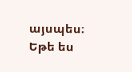այսպես։ Եթե ես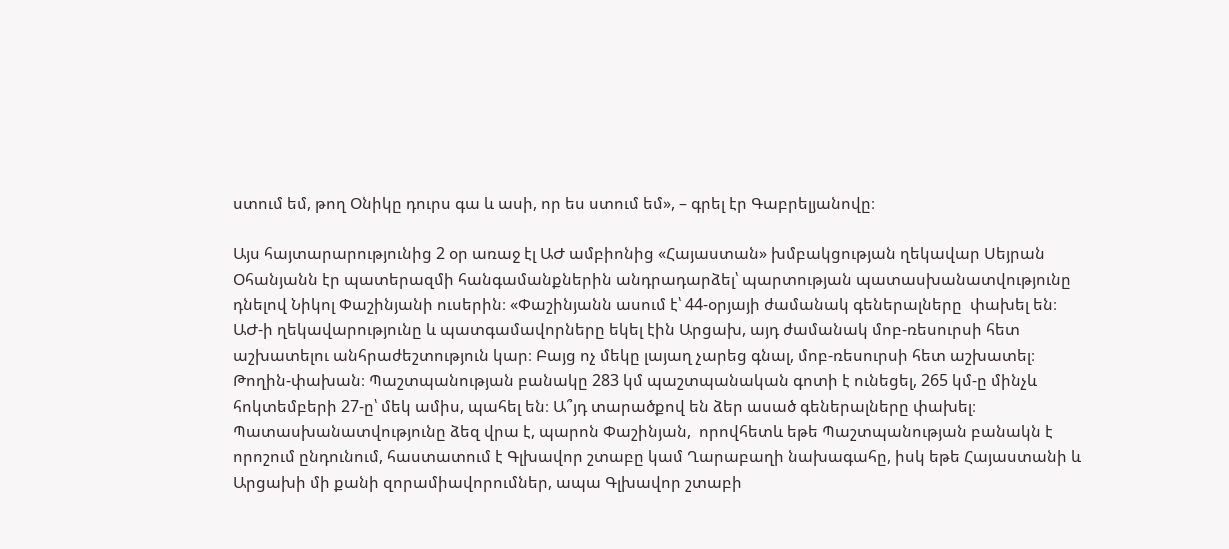ստում եմ, թող Օնիկը դուրս գա և ասի, որ ես ստում եմ», – գրել էր Գաբրելյանովը։

Այս հայտարարությունից 2 օր առաջ էլ ԱԺ ամբիոնից «Հայաստան» խմբակցության ղեկավար Սեյրան Օհանյանն էր պատերազմի հանգամանքներին անդրադարձել՝ պարտության պատասխանատվությունը դնելով Նիկոլ Փաշինյանի ուսերին։ «Փաշինյանն ասում է՝ 44-օրյայի ժամանակ գեներալները  փախել են։ ԱԺ-ի ղեկավարությունը և պատգամավորները եկել էին Արցախ, այդ ժամանակ մոբ-ռեսուրսի հետ աշխատելու անհրաժեշտություն կար։ Բայց ոչ մեկը լայաղ չարեց գնալ, մոբ-ռեսուրսի հետ աշխատել։ Թողին-փախան։ Պաշտպանության բանակը 283 կմ պաշտպանական գոտի է ունեցել, 265 կմ-ը մինչև հոկտեմբերի 27-ը՝ մեկ ամիս, պահել են։ Ա՞յդ տարածքով են ձեր ասած գեներալները փախել։ Պատասխանատվությունը ձեզ վրա է, պարոն Փաշինյան,  որովհետև եթե Պաշտպանության բանակն է որոշում ընդունում, հաստատում է Գլխավոր շտաբը կամ Ղարաբաղի նախագահը, իսկ եթե Հայաստանի և Արցախի մի քանի զորամիավորումներ, ապա Գլխավոր շտաբի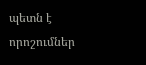պետն է  որոշումներ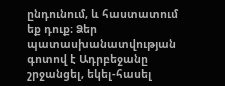ընդունում, և հաստատում եք դուք։ Ձեր պատասխանատվության գոտով է Ադրբեջանը շրջանցել, եկել-հասել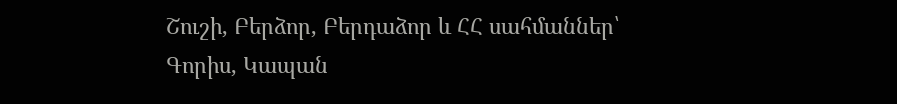Շուշի, Բերձոր, Բերդաձոր և ՀՀ սահմաններ՝ Գորիս, Կապան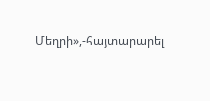Մեղրի»,-հայտարարել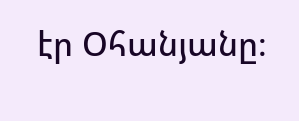էր Օհանյանը։